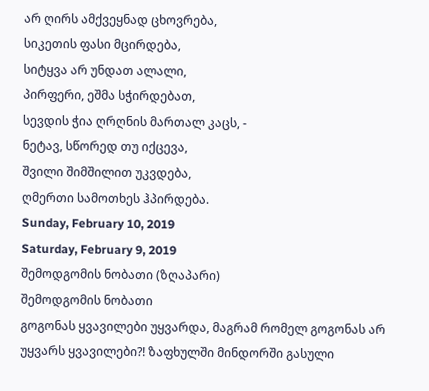არ ღირს ამქვეყნად ცხოვრება,
სიკეთის ფასი მცირდება,
სიტყვა არ უნდათ ალალი,
პირფერი, ეშმა სჭირდებათ,
სევდის ჭია ღრღნის მართალ კაცს, -
ნეტავ, სწორედ თუ იქცევა,
შვილი შიმშილით უკვდება,
ღმერთი სამოთხეს ჰპირდება.
Sunday, February 10, 2019
Saturday, February 9, 2019
შემოდგომის ნობათი (ზღაპარი)
შემოდგომის ნობათი
გოგონას ყვავილები უყვარდა, მაგრამ რომელ გოგონას არ უყვარს ყვავილები?! ზაფხულში მინდორში გასული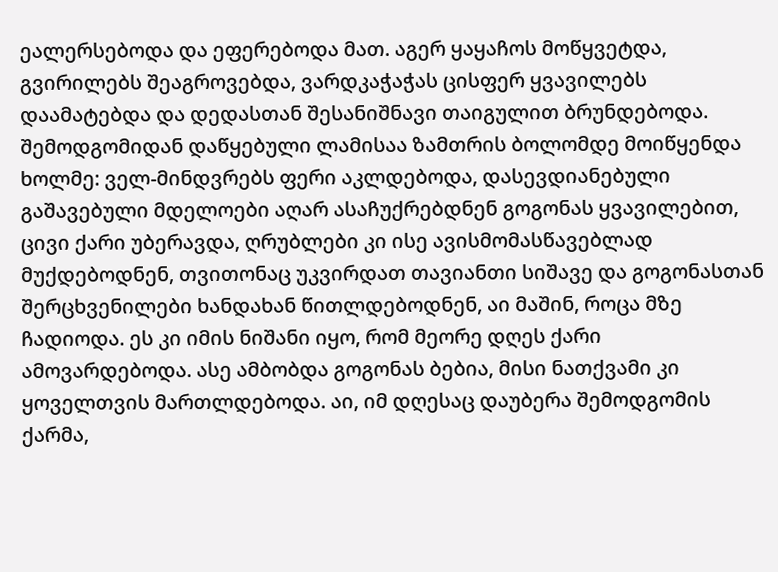ეალერსებოდა და ეფერებოდა მათ. აგერ ყაყაჩოს მოწყვეტდა, გვირილებს შეაგროვებდა, ვარდკაჭაჭას ცისფერ ყვავილებს დაამატებდა და დედასთან შესანიშნავი თაიგულით ბრუნდებოდა. შემოდგომიდან დაწყებული ლამისაა ზამთრის ბოლომდე მოიწყენდა ხოლმე: ველ-მინდვრებს ფერი აკლდებოდა, დასევდიანებული გაშავებული მდელოები აღარ ასაჩუქრებდნენ გოგონას ყვავილებით, ცივი ქარი უბერავდა, ღრუბლები კი ისე ავისმომასწავებლად მუქდებოდნენ, თვითონაც უკვირდათ თავიანთი სიშავე და გოგონასთან შერცხვენილები ხანდახან წითლდებოდნენ, აი მაშინ, როცა მზე ჩადიოდა. ეს კი იმის ნიშანი იყო, რომ მეორე დღეს ქარი ამოვარდებოდა. ასე ამბობდა გოგონას ბებია, მისი ნათქვამი კი ყოველთვის მართლდებოდა. აი, იმ დღესაც დაუბერა შემოდგომის ქარმა,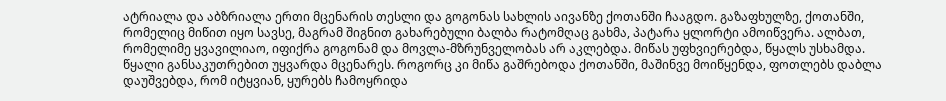ატრიალა და აბზრიალა ერთი მცენარის თესლი და გოგონას სახლის აივანზე ქოთანში ჩააგდო. გაზაფხულზე, ქოთანში, რომელიც მიწით იყო სავსე, მაგრამ შიგნით გახარებული ბალბა რატომღაც გახმა, პატარა ყლორტი ამოიწვერა. ალბათ, რომელიმე ყვავილიაო, იფიქრა გოგონამ და მოვლა-მზრუნველობას არ აკლებდა. მიწას უფხვიერებდა, წყალს უსხამდა. წყალი განსაკუთრებით უყვარდა მცენარეს. როგორც კი მიწა გაშრებოდა ქოთანში, მაშინვე მოიწყენდა, ფოთლებს დაბლა დაუშვებდა, რომ იტყვიან, ყურებს ჩამოყრიდა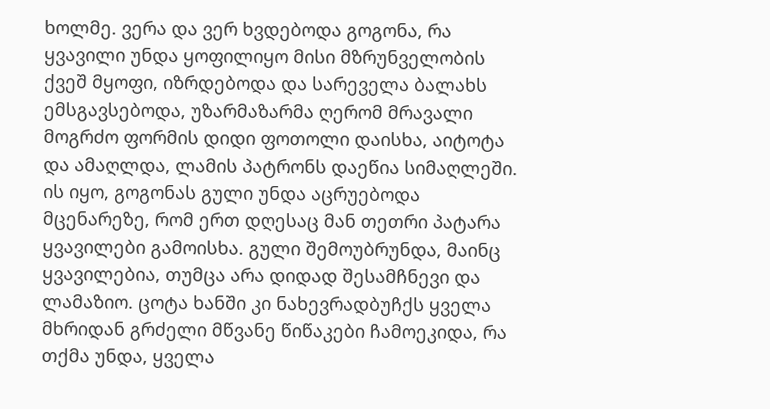ხოლმე. ვერა და ვერ ხვდებოდა გოგონა, რა ყვავილი უნდა ყოფილიყო მისი მზრუნველობის ქვეშ მყოფი, იზრდებოდა და სარეველა ბალახს ემსგავსებოდა, უზარმაზარმა ღერომ მრავალი მოგრძო ფორმის დიდი ფოთოლი დაისხა, აიტოტა და ამაღლდა, ლამის პატრონს დაეწია სიმაღლეში. ის იყო, გოგონას გული უნდა აცრუებოდა მცენარეზე, რომ ერთ დღესაც მან თეთრი პატარა ყვავილები გამოისხა. გული შემოუბრუნდა, მაინც ყვავილებია, თუმცა არა დიდად შესამჩნევი და ლამაზიო. ცოტა ხანში კი ნახევრადბუჩქს ყველა მხრიდან გრძელი მწვანე წიწაკები ჩამოეკიდა, რა თქმა უნდა, ყველა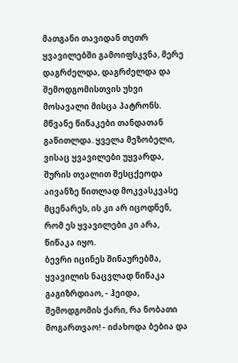მათგანი თავიდან თეთრ ყვავილებში გამოიფსკვნა, მერე დაგრძელდა, დაგრძელდა და შემოდგომისთვის უხვი მოსავალი მისცა პატრონს. მწვანე წიწაკები თანდათან გაწითლდა. ყველა მეზობელი, ვისაც ყვავილები უყვარდა, შურის თვალით შესცქეოდა აივანზე წითლად მოკვასკვასე მცენარეს, ის კი არ იცოდნენ, რომ ეს ყვავილები კი არა, წიწაკა იყო.
ბევრი იცინეს შინაურებმა, ყვავილის ნაცვლად წიწაკა გაგიზრდიაო, - ჰეიდა, შემოდგომის ქარი, რა ნობათი მოგართვაო! - იძახოდა ბებია და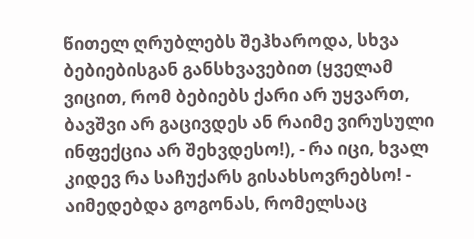წითელ ღრუბლებს შეჰხაროდა, სხვა ბებიებისგან განსხვავებით (ყველამ ვიცით, რომ ბებიებს ქარი არ უყვართ, ბავშვი არ გაცივდეს ან რაიმე ვირუსული ინფექცია არ შეხვდესო!), - რა იცი, ხვალ კიდევ რა საჩუქარს გისახსოვრებსო! - აიმედებდა გოგონას, რომელსაც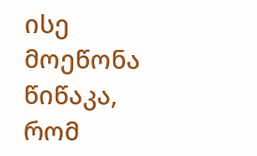ისე მოეწონა წიწაკა, რომ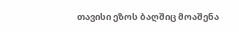თავისი ეზოს ბაღშიც მოაშენა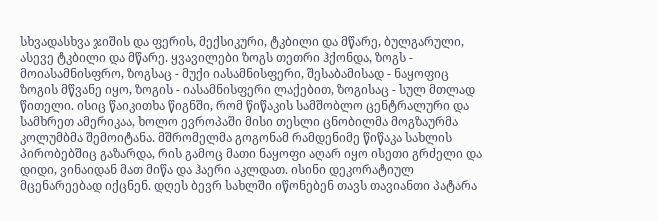სხვადასხვა ჯიშის და ფერის, მექსიკური, ტკბილი და მწარე, ბულგარული, ასევე ტკბილი და მწარე. ყვავილები ზოგს თეთრი ჰქონდა, ზოგს - მოიასამნისფრო, ზოგსაც - მუქი იასამნისფერი, შესაბამისად - ნაყოფიც ზოგის მწვანე იყო, ზოგის - იასამნისფერი ლაქებით, ზოგისაც - სულ მთლად წითელი. ისიც წაიკითხა წიგნში, რომ წიწაკის სამშობლო ცენტრალური და სამხრეთ ამერიკაა, ხოლო ევროპაში მისი თესლი ცნობილმა მოგზაურმა კოლუმბმა შემოიტანა. მშრომელმა გოგონამ რამდენიმე წიწაკა სახლის პირობებშიც გაზარდა, რის გამოც მათი ნაყოფი აღარ იყო ისეთი გრძელი და დიდი, ვინაიდან მათ მიწა და ჰაერი აკლდათ. ისინი დეკორატიულ მცენარეებად იქცნენ. დღეს ბევრ სახლში იწონებენ თავს თავიანთი პატარა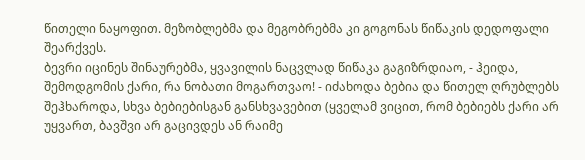წითელი ნაყოფით. მეზობლებმა და მეგობრებმა კი გოგონას წიწაკის დედოფალი შეარქვეს.
ბევრი იცინეს შინაურებმა, ყვავილის ნაცვლად წიწაკა გაგიზრდიაო, - ჰეიდა, შემოდგომის ქარი, რა ნობათი მოგართვაო! - იძახოდა ბებია და წითელ ღრუბლებს შეჰხაროდა, სხვა ბებიებისგან განსხვავებით (ყველამ ვიცით, რომ ბებიებს ქარი არ უყვართ, ბავშვი არ გაცივდეს ან რაიმე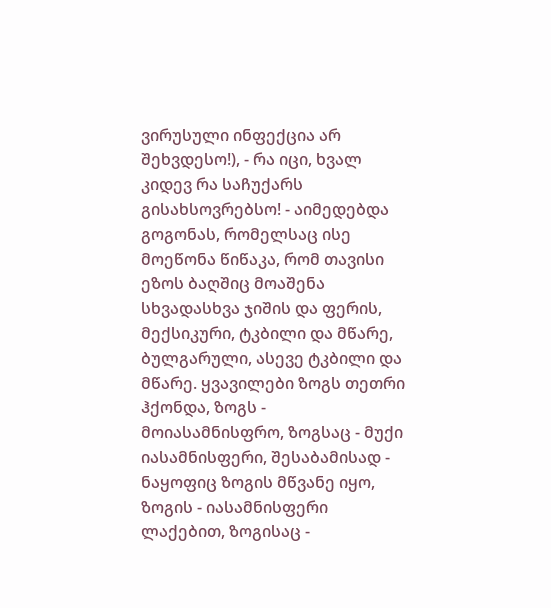ვირუსული ინფექცია არ შეხვდესო!), - რა იცი, ხვალ კიდევ რა საჩუქარს გისახსოვრებსო! - აიმედებდა გოგონას, რომელსაც ისე მოეწონა წიწაკა, რომ თავისი ეზოს ბაღშიც მოაშენა სხვადასხვა ჯიშის და ფერის, მექსიკური, ტკბილი და მწარე, ბულგარული, ასევე ტკბილი და მწარე. ყვავილები ზოგს თეთრი ჰქონდა, ზოგს - მოიასამნისფრო, ზოგსაც - მუქი იასამნისფერი, შესაბამისად - ნაყოფიც ზოგის მწვანე იყო, ზოგის - იასამნისფერი ლაქებით, ზოგისაც -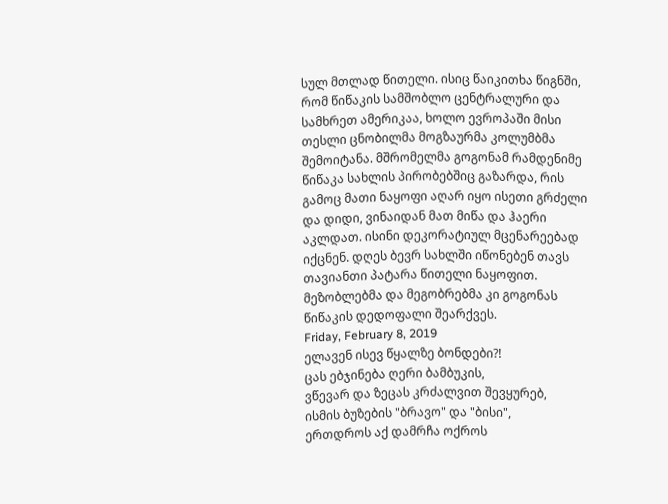სულ მთლად წითელი. ისიც წაიკითხა წიგნში, რომ წიწაკის სამშობლო ცენტრალური და სამხრეთ ამერიკაა, ხოლო ევროპაში მისი თესლი ცნობილმა მოგზაურმა კოლუმბმა შემოიტანა. მშრომელმა გოგონამ რამდენიმე წიწაკა სახლის პირობებშიც გაზარდა, რის გამოც მათი ნაყოფი აღარ იყო ისეთი გრძელი და დიდი, ვინაიდან მათ მიწა და ჰაერი აკლდათ. ისინი დეკორატიულ მცენარეებად იქცნენ. დღეს ბევრ სახლში იწონებენ თავს თავიანთი პატარა წითელი ნაყოფით. მეზობლებმა და მეგობრებმა კი გოგონას წიწაკის დედოფალი შეარქვეს.
Friday, February 8, 2019
ელავენ ისევ წყალზე ბონდები?!
ცას ებჯინება ღერი ბამბუკის,
ვწევარ და ზეცას კრძალვით შევყურებ,
ისმის ბუზების "ბრავო" და "ბისი",
ერთდროს აქ დამრჩა ოქროს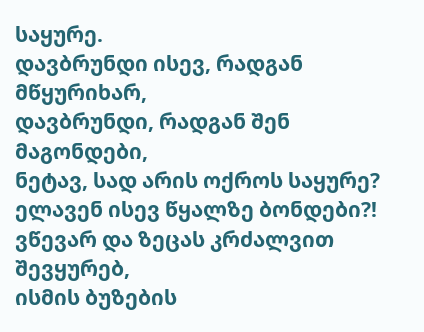საყურე.
დავბრუნდი ისევ, რადგან მწყურიხარ,
დავბრუნდი, რადგან შენ მაგონდები,
ნეტავ, სად არის ოქროს საყურე?
ელავენ ისევ წყალზე ბონდები?!
ვწევარ და ზეცას კრძალვით შევყურებ,
ისმის ბუზების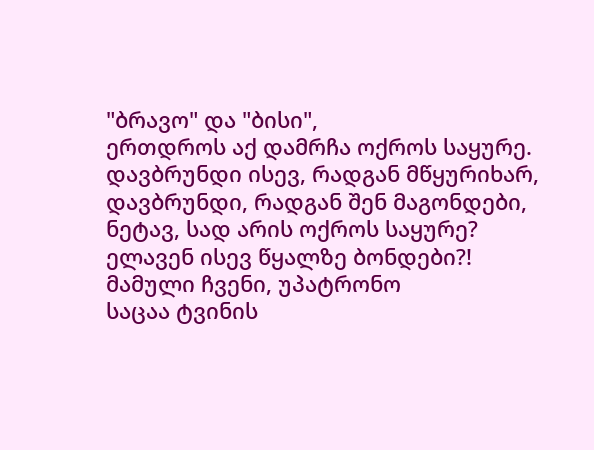"ბრავო" და "ბისი",
ერთდროს აქ დამრჩა ოქროს საყურე.
დავბრუნდი ისევ, რადგან მწყურიხარ,
დავბრუნდი, რადგან შენ მაგონდები,
ნეტავ, სად არის ოქროს საყურე?
ელავენ ისევ წყალზე ბონდები?!
მამული ჩვენი, უპატრონო
საცაა ტვინის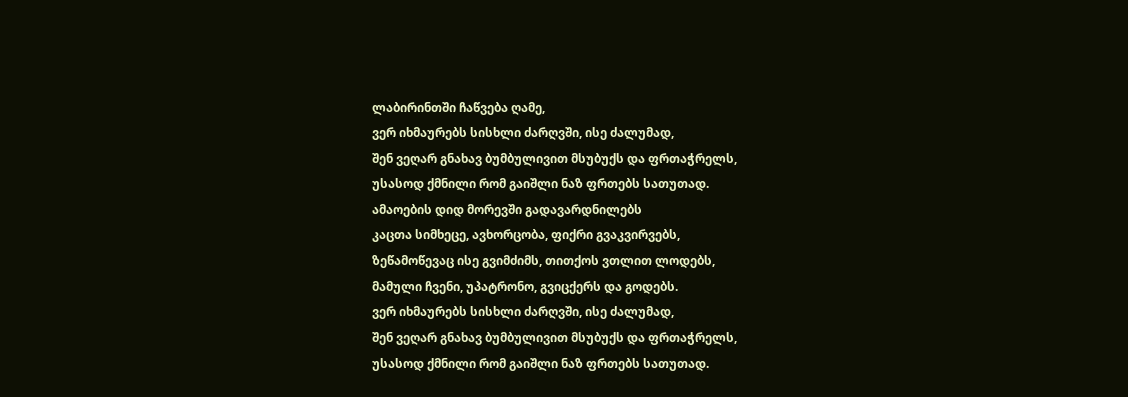ლაბირინთში ჩაწვება ღამე,
ვერ იხმაურებს სისხლი ძარღვში, ისე ძალუმად,
შენ ვეღარ გნახავ ბუმბულივით მსუბუქს და ფრთაჭრელს,
უსასოდ ქმნილი რომ გაიშლი ნაზ ფრთებს სათუთად.
ამაოების დიდ მორევში გადავარდნილებს
კაცთა სიმხეცე, ავხორცობა, ფიქრი გვაკვირვებს,
ზეწამოწევაც ისე გვიმძიმს, თითქოს ვთლით ლოდებს,
მამული ჩვენი, უპატრონო, გვიცქერს და გოდებს.
ვერ იხმაურებს სისხლი ძარღვში, ისე ძალუმად,
შენ ვეღარ გნახავ ბუმბულივით მსუბუქს და ფრთაჭრელს,
უსასოდ ქმნილი რომ გაიშლი ნაზ ფრთებს სათუთად.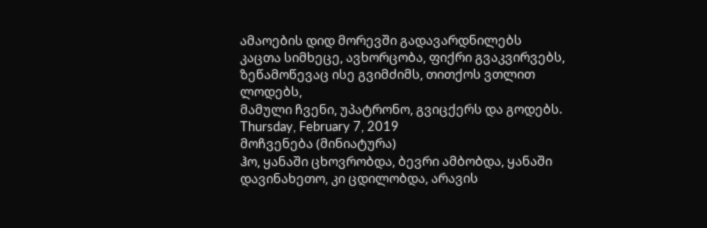ამაოების დიდ მორევში გადავარდნილებს
კაცთა სიმხეცე, ავხორცობა, ფიქრი გვაკვირვებს,
ზეწამოწევაც ისე გვიმძიმს, თითქოს ვთლით ლოდებს,
მამული ჩვენი, უპატრონო, გვიცქერს და გოდებს.
Thursday, February 7, 2019
მოჩვენება (მინიატურა)
ჰო, ყანაში ცხოვრობდა, ბევრი ამბობდა, ყანაში დავინახეთო, კი ცდილობდა, არავის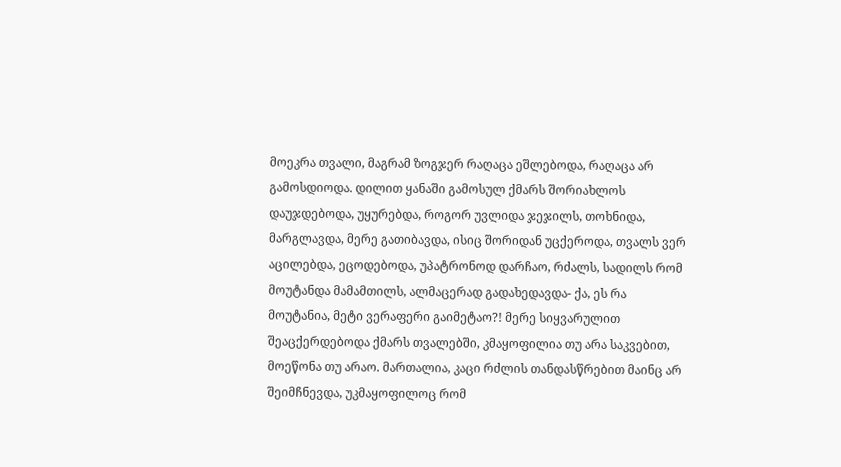მოეკრა თვალი, მაგრამ ზოგჯერ რაღაცა ეშლებოდა, რაღაცა არ გამოსდიოდა. დილით ყანაში გამოსულ ქმარს შორიახლოს დაუჯდებოდა, უყურებდა, როგორ უვლიდა ჯეჯილს, თოხნიდა, მარგლავდა, მერე გათიბავდა, ისიც შორიდან უცქეროდა, თვალს ვერ აცილებდა, ეცოდებოდა, უპატრონოდ დარჩაო, რძალს, სადილს რომ მოუტანდა მამამთილს, ალმაცერად გადახედავდა- ქა, ეს რა მოუტანია, მეტი ვერაფერი გაიმეტაო?! მერე სიყვარულით შეაცქერდებოდა ქმარს თვალებში, კმაყოფილია თუ არა საკვებით, მოეწონა თუ არაო. მართალია, კაცი რძლის თანდასწრებით მაინც არ შეიმჩნევდა, უკმაყოფილოც რომ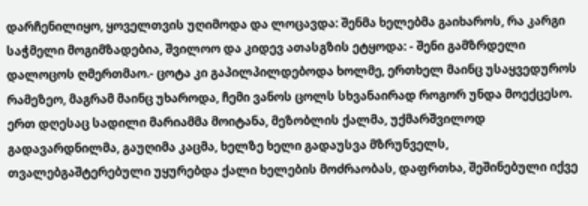დარჩენილიყო, ყოველთვის უღიმოდა და ლოცავდა: შენმა ხელებმა გაიხაროს, რა კარგი საჭმელი მოგიმზადებია, შვილოო და კიდევ ათასგზის ეტყოდა: - შენი გამზრდელი დალოცოს ღმერთმაო.- ცოტა კი გაპილპილდებოდა ხოლმე, ერთხელ მაინც უსაყვედუროს რამეზეო, მაგრამ მაინც უხაროდა, ჩემი ვანოს ცოლს სხვანაირად როგორ უნდა მოექცესო. ერთ დღესაც სადილი მარიამმა მოიტანა, მეზობლის ქალმა, უქმარშვილოდ გადავარდნილმა, გაუღიმა კაცმა, ხელზე ხელი გადაუსვა მზრუნველს, თვალებგაშტერებული უყურებდა ქალი ხელების მოძრაობას, დაფრთხა, შეშინებული იქვე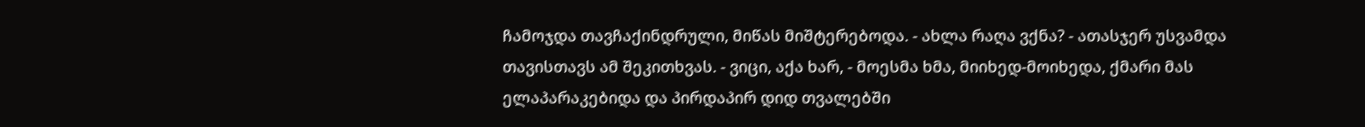ჩამოჯდა თავჩაქინდრული, მიწას მიშტერებოდა. - ახლა რაღა ვქნა? - ათასჯერ უსვამდა თავისთავს ამ შეკითხვას. - ვიცი, აქა ხარ, - მოესმა ხმა, მიიხედ-მოიხედა, ქმარი მას ელაპარაკებიდა და პირდაპირ დიდ თვალებში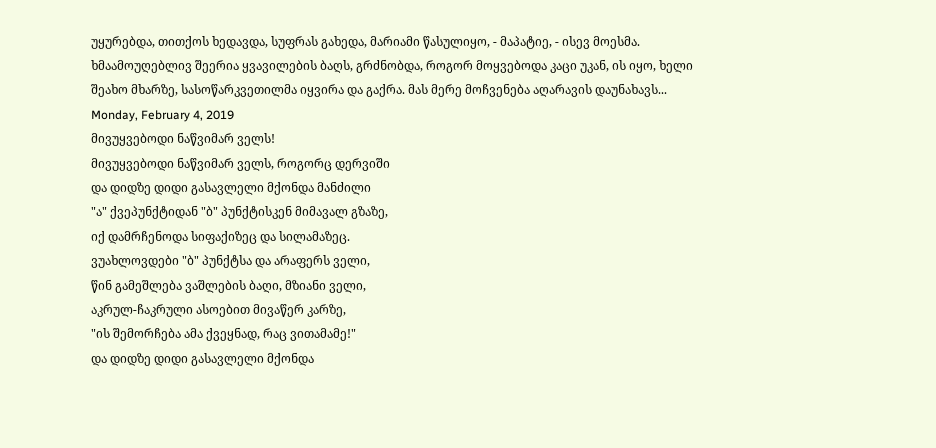უყურებდა, თითქოს ხედავდა, სუფრას გახედა, მარიამი წასულიყო, - მაპატიე, - ისევ მოესმა. ხმაამოუღებლივ შეერია ყვავილების ბაღს, გრძნობდა, როგორ მოყვებოდა კაცი უკან, ის იყო, ხელი შეახო მხარზე, სასოწარკვეთილმა იყვირა და გაქრა. მას მერე მოჩვენება აღარავის დაუნახავს...
Monday, February 4, 2019
მივუყვებოდი ნაწვიმარ ველს!
მივუყვებოდი ნაწვიმარ ველს, როგორც დერვიში
და დიდზე დიდი გასავლელი მქონდა მანძილი
"ა" ქვეპუნქტიდან "ბ" პუნქტისკენ მიმავალ გზაზე,
იქ დამრჩენოდა სიფაქიზეც და სილამაზეც.
ვუახლოვდები "ბ" პუნქტსა და არაფერს ველი,
წინ გამეშლება ვაშლების ბაღი, მზიანი ველი,
აკრულ-ჩაკრული ასოებით მივაწერ კარზე,
"ის შემორჩება ამა ქვეყნად, რაც ვითამამე!"
და დიდზე დიდი გასავლელი მქონდა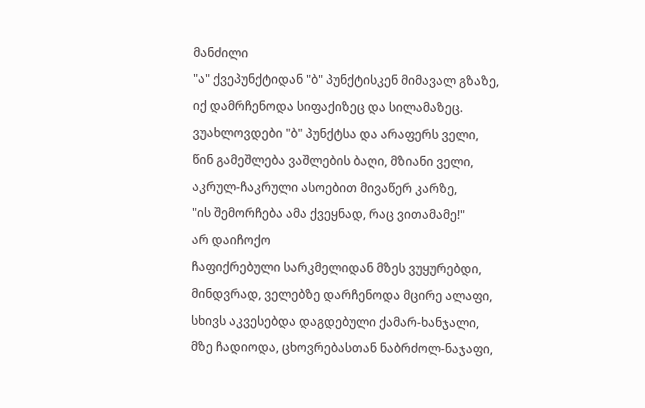მანძილი
"ა" ქვეპუნქტიდან "ბ" პუნქტისკენ მიმავალ გზაზე,
იქ დამრჩენოდა სიფაქიზეც და სილამაზეც.
ვუახლოვდები "ბ" პუნქტსა და არაფერს ველი,
წინ გამეშლება ვაშლების ბაღი, მზიანი ველი,
აკრულ-ჩაკრული ასოებით მივაწერ კარზე,
"ის შემორჩება ამა ქვეყნად, რაც ვითამამე!"
არ დაიჩოქო
ჩაფიქრებული სარკმელიდან მზეს ვუყურებდი,
მინდვრად, ველებზე დარჩენოდა მცირე ალაფი,
სხივს აკვესებდა დაგდებული ქამარ-ხანჯალი,
მზე ჩადიოდა, ცხოვრებასთან ნაბრძოლ-ნაჯაფი,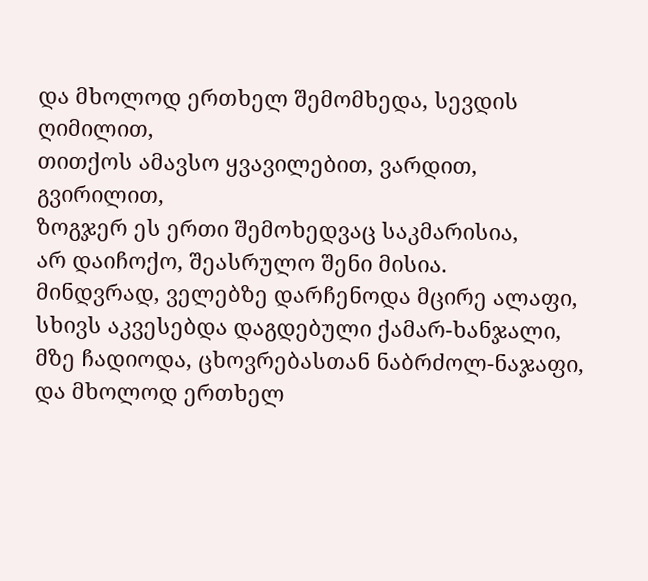და მხოლოდ ერთხელ შემომხედა, სევდის ღიმილით,
თითქოს ამავსო ყვავილებით, ვარდით, გვირილით,
ზოგჯერ ეს ერთი შემოხედვაც საკმარისია,
არ დაიჩოქო, შეასრულო შენი მისია.
მინდვრად, ველებზე დარჩენოდა მცირე ალაფი,
სხივს აკვესებდა დაგდებული ქამარ-ხანჯალი,
მზე ჩადიოდა, ცხოვრებასთან ნაბრძოლ-ნაჯაფი,
და მხოლოდ ერთხელ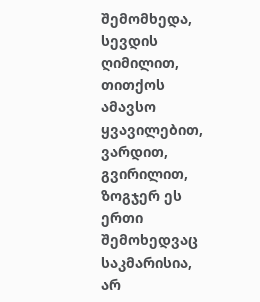შემომხედა, სევდის ღიმილით,
თითქოს ამავსო ყვავილებით, ვარდით, გვირილით,
ზოგჯერ ეს ერთი შემოხედვაც საკმარისია,
არ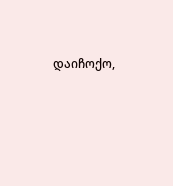დაიჩოქო,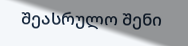შეასრულო შენი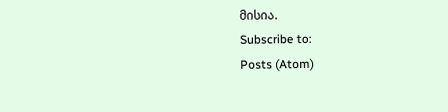მისია.
Subscribe to:
Posts (Atom)